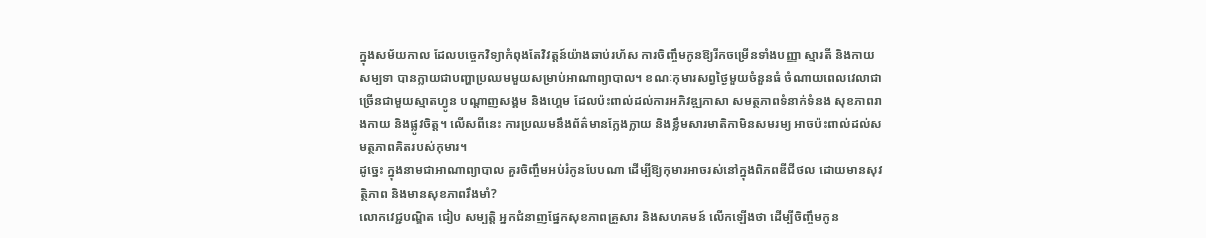ក្នុងសម័យកាល ដែលបច្ចេកវិទ្យាកំពុងតែវិវត្តន៍យ៉ាងឆាប់រហ័ស ការចិញ្ចឹមកូនឱ្យរីកចម្រើនទាំងបញ្ញា ស្មារតី និងកាយសម្បទា បានក្លាយជាបញ្ហាប្រឈមមួយសម្រាប់អាណាព្យាបាល។ ខណៈកុមារសព្វថ្ងៃមួយចំនួនធំ ចំណាយពេលវេលាជាច្រើនជាមួយស្មាតហ្វូន បណ្ដាញសង្គម និងហ្គេម ដែលប៉ះពាល់ដល់ការអភិវឌ្ឍភាសា សមត្ថភាពទំនាក់ទំនង សុខភាពរាងកាយ និងផ្លូវចិត្ត។ លើសពីនេះ ការប្រឈមនឹងព័ត៌មានក្លែងក្លាយ និងខ្លឹមសារមាតិកាមិនសមរម្យ អាចប៉ះពាល់ដល់សមត្ថភាពគិតរបស់កុមារ។
ដូច្នេះ ក្នុងនាមជាអាណាព្យាបាល គួរចិញ្ចឹមអប់រំកូនបែបណា ដើម្បីឱ្យកុមារអាចរស់នៅក្នុងពិភពឌីជីថល ដោយមានសុវត្ថិភាព និងមានសុខភាពរឹងមាំ?
លោកវេជ្ជបណ្ឌិត ជៀប សម្បត្តិ អ្នកជំនាញផ្នែកសុខភាពគ្រួសារ និងសហគមន៍ លើកឡើងថា ដើម្បីចិញ្ចឹមកូន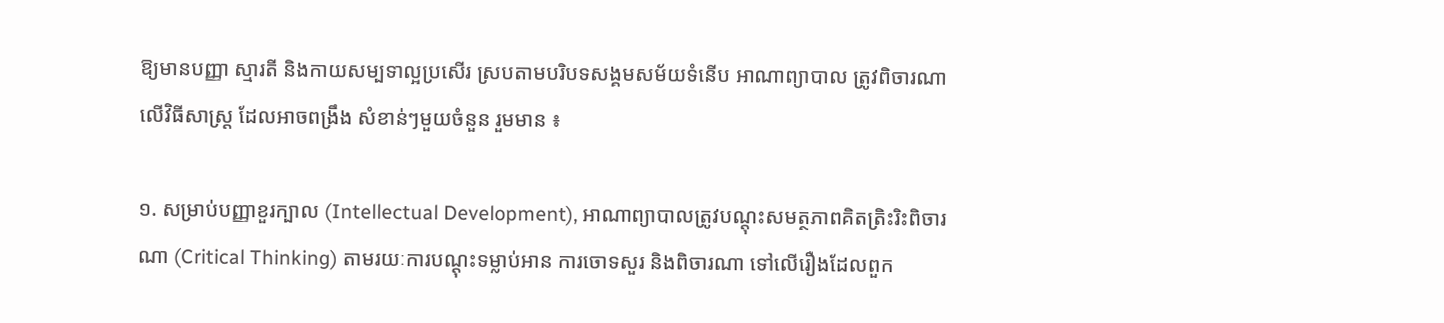ឱ្យមានបញ្ញា ស្មារតី និងកាយសម្បទាល្អប្រសើរ ស្របតាមបរិបទសង្គមសម័យទំនើប អាណាព្យាបាល ត្រូវពិចារណា លើវិធីសាស្ត្រ ដែលអាចពង្រឹង សំខាន់ៗមួយចំនួន រួមមាន ៖

១. សម្រាប់បញ្ញាខួរក្បាល (Intellectual Development), អាណាព្យាបាលត្រូវបណ្ដុះសមត្ថភាពគិតត្រិះរិះពិចារណា (Critical Thinking) តាមរយៈការបណ្ដុះទម្លាប់អាន ការចោទសួរ និងពិចារណា ទៅលើរឿងដែលពួក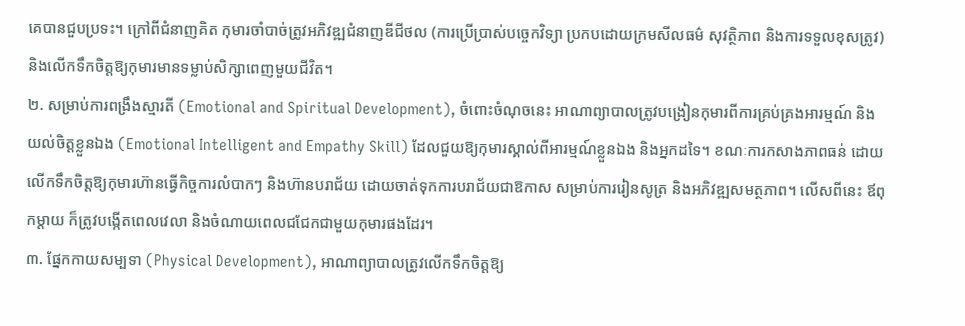គេបានជួបប្រទះ។ ក្រៅពីជំនាញគិត កុមារចាំបាច់ត្រូវអភិវឌ្ឍជំនាញឌីជីថល (ការប្រើប្រាស់បច្ចេកវិទ្យា ប្រកបដោយក្រមសីលធម៌ សុវត្ថិភាព និងការទទួលខុសត្រូវ) និងលើកទឹកចិត្តឱ្យកុមារមានទម្លាប់សិក្សាពេញមួយជីវិត។
២. សម្រាប់ការពង្រឹងស្មារតី (Emotional and Spiritual Development), ចំពោះចំណុចនេះ អាណាព្យាបាលត្រូវបង្រៀនកុមារពីការគ្រប់គ្រងអារម្មណ៍ និងយល់ចិត្តខ្លួនឯង (Emotional Intelligent and Empathy Skill) ដែលជួយឱ្យកុមារស្គាល់ពីអារម្មណ៍ខ្លួនឯង និងអ្នកដទៃ។ ខណៈការកសាងភាពធន់ ដោយលើកទឹកចិត្តឱ្យកុមារហ៊ានធ្វើកិច្ចការលំបាកៗ និងហ៊ានបរាជ័យ ដោយចាត់ទុកការបរាជ័យជាឱកាស សម្រាប់ការរៀនសូត្រ និងអភិវឌ្ឍសមត្ថភាព។ លើសពីនេះ ឪពុកម្ដាយ ក៏ត្រូវបង្កើតពេលវេលា និងចំណាយពេលជជែកជាមួយកុមារផងដែរ។
៣. ផ្នែកកាយសម្បទា (Physical Development), អាណាព្យាបាលត្រូវលើកទឹកចិត្តឱ្យ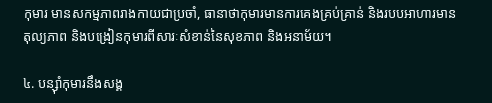កុមារ មានសកម្មភាពរាងកាយជាប្រចាំ, ធានាថាកុមារមានការគេងគ្រប់គ្រាន់ និងរបបអាហារមានតុល្យភាព និងបង្រៀនកុមារពីសារៈសំខាន់នៃសុខភាព និងអនាម័យ។

៤. បន្ស៊ាំកុមារនឹងសង្គ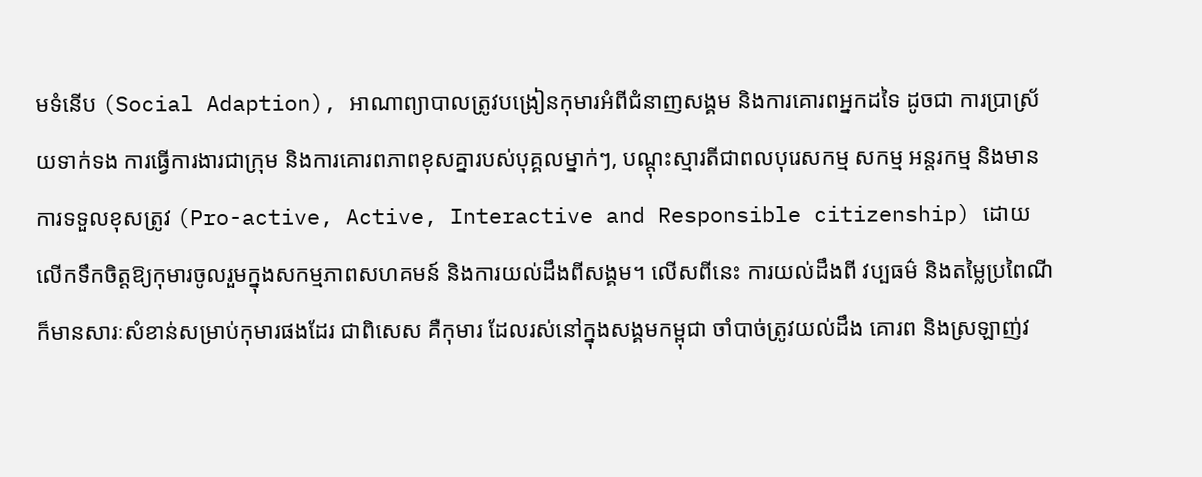មទំនើប (Social Adaption), អាណាព្យាបាលត្រូវបង្រៀនកុមារអំពីជំនាញសង្គម និងការគោរពអ្នកដទៃ ដូចជា ការប្រាស្រ័យទាក់ទង ការធ្វើការងារជាក្រុម និងការគោរពភាពខុសគ្នារបស់បុគ្គលម្នាក់ៗ, បណ្ដុះស្មារតីជាពលបុរេសកម្ម សកម្ម អន្តរកម្ម និងមានការទទួលខុសត្រូវ (Pro-active, Active, Interactive and Responsible citizenship) ដោយលើកទឹកចិត្តឱ្យកុមារចូលរួមក្នុងសកម្មភាពសហគមន៍ និងការយល់ដឹងពីសង្គម។ លើសពីនេះ ការយល់ដឹងពី វប្បធម៌ និងតម្លៃប្រពៃណី ក៏មានសារៈសំខាន់សម្រាប់កុមារផងដែរ ជាពិសេស គឺកុមារ ដែលរស់នៅក្នុងសង្គមកម្ពុជា ចាំបាច់ត្រូវយល់ដឹង គោរព និងស្រឡាញ់វ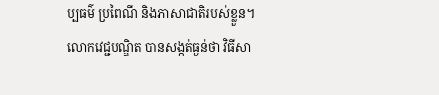ប្បធម៌ ប្រពៃណី និងភាសាជាតិរបស់ខ្លួន។
លោកវេជ្ជបណ្ឌិត បានសង្កត់ធ្ងន់ថា វិធីសា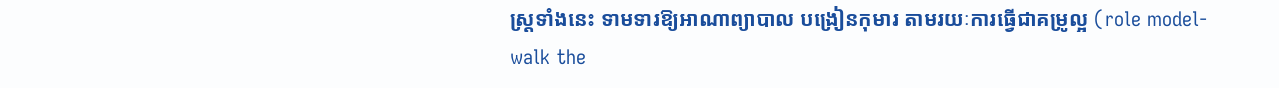ស្ត្រទាំងនេះ ទាមទារឱ្យអាណាព្យាបាល បង្រៀនកុមារ តាមរយៈការធ្វើជាគម្រូល្អ (role model-walk the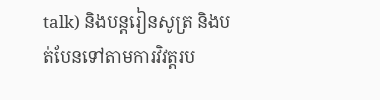talk) និងបន្តរៀនសូត្រ និងបត់បែនទៅតាមការវិវត្តរប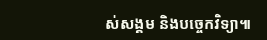ស់សង្គម និងបច្ចេកវិទ្យា៕